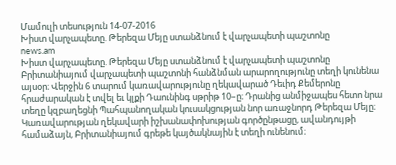Մամուլի տեսություն 14-07-2016
Խիստ վարչապետը. Թերեզա Մեյը ստանձնում է վարչապետի պաշտոնը
news.am
Խիստ վարչապետը. Թերեզա Մեյը ստանձնում է վարչապետի պաշտոնը
Բրիտանիայում վարչապետի պաշտոնի հանձնման արարողությունը տեղի կունենա այսօր։ Վերջին 6 տարում կառավարությունը ղեկավարած Դեւիդ Քեմերոնը հրաժարական է տվել եւ կլքի Դաունինգ սթրիթ 10–ը։ Դրանից անմիջապես հետո նրա տեղը կզբաղեցնի Պահպանողական կուսակցության նոր առաջնորդ Թերեզա Մեյը։
Կառավարության ղեկավարի իշխանափոխության գործընթացը, ավանդույթի համաձայն, Բրիտանիայում գրեթե կայծակնային է տեղի ունենում։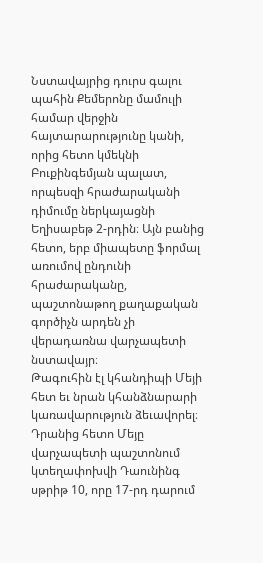Նստավայրից դուրս գալու պահին Քեմերոնը մամուլի համար վերջին հայտարարությունը կանի, որից հետո կմեկնի Բուքինգեմյան պալատ, որպեսզի հրաժարականի դիմումը ներկայացնի Եղիսաբեթ 2-րդին։ Այն բանից հետո, երբ միապետը ֆորմալ առումով ընդունի հրաժարականը, պաշտոնաթող քաղաքական գործիչն արդեն չի վերադառնա վարչապետի նստավայր։
Թագուհին էլ կհանդիպի Մեյի հետ եւ նրան կհանձնարարի կառավարություն ձեւավորել։ Դրանից հետո Մեյը վարչապետի պաշտոնում կտեղափոխվի Դաունինգ սթրիթ 10, որը 17-րդ դարում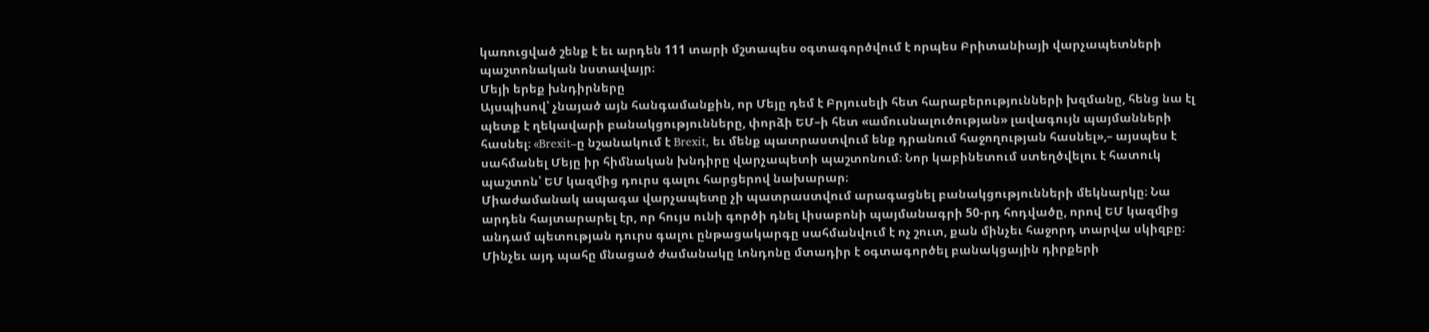կառուցված շենք է եւ արդեն 111 տարի մշտապես օգտագործվում է որպես Բրիտանիայի վարչապետների պաշտոնական նստավայր։
Մեյի երեք խնդիրները
Այսպիսով՝ չնայած այն հանգամանքին, որ Մեյը դեմ է Բրյուսելի հետ հարաբերությունների խզմանը, հենց նա էլ պետք է ղեկավարի բանակցությունները, փորձի ԵՄ–ի հետ «ամուսնալուծության» լավագույն պայմանների հասնել։ «Brexit–ը նշանակում է Brexit, եւ մենք պատրաստվում ենք դրանում հաջողության հասնել»,– այսպես է սահմանել Մեյը իր հիմնական խնդիրը վարչապետի պաշտոնում։ Նոր կաբինետում ստեղծվելու է հատուկ պաշտոն՝ ԵՄ կազմից դուրս գալու հարցերով նախարար։
Միաժամանակ ապագա վարչապետը չի պատրաստվում արագացնել բանակցությունների մեկնարկը։ Նա արդեն հայտարարել էր, որ հույս ունի գործի դնել Լիսաբոնի պայմանագրի 50-րդ հոդվածը, որով ԵՄ կազմից անդամ պետության դուրս գալու ընթացակարգը սահմանվում է ոչ շուտ, քան մինչեւ հաջորդ տարվա սկիզբը։ Մինչեւ այդ պահը մնացած ժամանակը Լոնդոնը մտադիր է օգտագործել բանակցային դիրքերի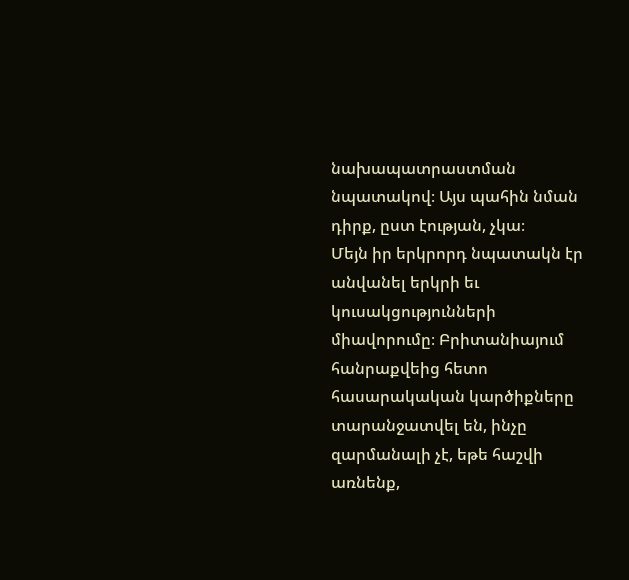նախապատրաստման նպատակով։ Այս պահին նման դիրք, ըստ էության, չկա։
Մեյն իր երկրորդ նպատակն էր անվանել երկրի եւ կուսակցությունների միավորումը։ Բրիտանիայում հանրաքվեից հետո հասարակական կարծիքները տարանջատվել են, ինչը զարմանալի չէ, եթե հաշվի առնենք,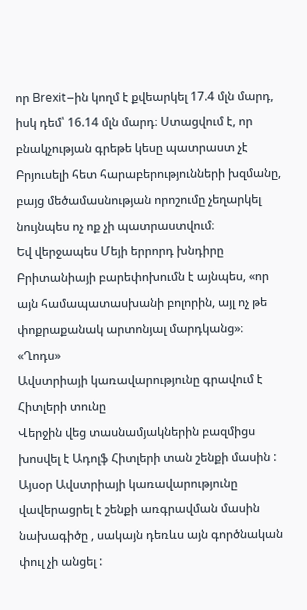որ Brexit–ին կողմ է քվեարկել 17.4 մլն մարդ, իսկ դեմ՝ 16.14 մլն մարդ։ Ստացվում է, որ բնակչության գրեթե կեսը պատրաստ չէ Բրյուսելի հետ հարաբերությունների խզմանը, բայց մեծամասնության որոշումը չեղարկել նույնպես ոչ ոք չի պատրաստվում։
Եվ վերջապես Մեյի երրորդ խնդիրը Բրիտանիայի բարեփոխումն է այնպես, «որ այն համապատասխանի բոլորին, այլ ոչ թե փոքրաքանակ արտոնյալ մարդկանց»։
«Ղոդս»
Ավստրիայի կառավարությունը գրավում է Հիտլերի տունը
Վերջին վեց տասնամյակներին բազմիցս խոսվել է Ադոլֆ Հիտլերի տան շենքի մասին : Այսօր Ավստրիայի կառավարությունը վավերացրել է շենքի առգրավման մասին նախագիծը , սակայն դեռևս այն գործնական փուլ չի անցել :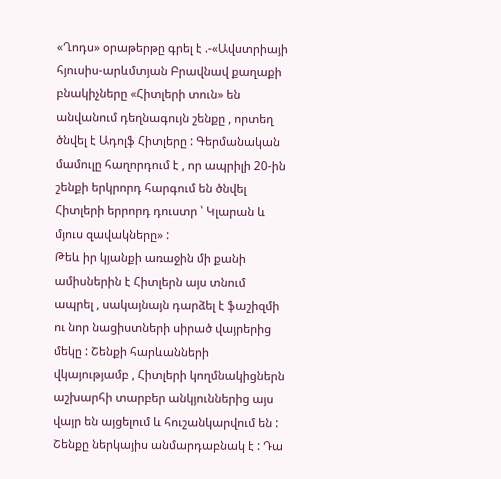«Ղոդս» օրաթերթը գրել է .-«Ավստրիայի հյուսիս-արևմտյան Բրավնավ քաղաքի բնակիչները «Հիտլերի տուն» են անվանում դեղնագույն շենքը , որտեղ ծնվել է Ադոլֆ Հիտլերը : Գերմանական մամուլը հաղորդում է , որ ապրիլի 20-ին շենքի երկրորդ հարգում են ծնվել Հիտլերի երրորդ դուստր ՝ Կլարան և մյուս զավակները» :
Թեև իր կյանքի առաջին մի քանի ամիսներին է Հիտլերն այս տնում ապրել , սակայնայն դարձել է ֆաշիզմի ու նոր նացիստների սիրած վայրերից մեկը : Շենքի հարևանների վկայությամբ , Հիտլերի կողմնակիցներն աշխարհի տարբեր անկյուններից այս վայր են այցելում և հուշանկարվում են :
Շենքը ներկայիս անմարդաբնակ է : Դա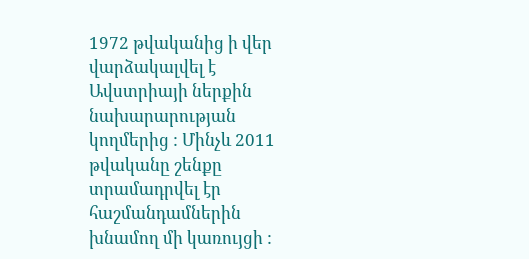1972 թվականից ի վեր վարձակալվել է Ավստրիայի ներքին նախարարության կողմերից : Մինչև 2011 թվականը շենքը տրամադրվել էր հաշմանդամներին խնամող մի կառույցի :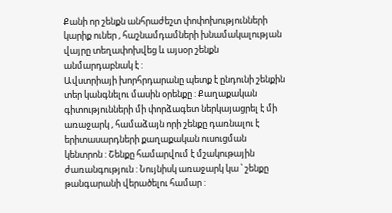Քանի որ շենքն անհրաժեշտ փոփոխությունների կարիք ուներ , հաշնամդամների խնամակալության վայրը տեղափոխվեց և այսօր շենքն անմարդաբնակ է :
Ավստրիայի խորհրդարանը պետք է ընդունի շենքին տեր կանգնելու մասին օրենքը : Քաղաքական գիտությունների մի փորձագետ ներկայացրել է մի առաջարկ , համաձայն որի շենքը դառնալու է երիտասարդների քաղաքական ուսուցման կենտրոն : Շենքը համարվում է մշակութային ժառանգություն : Նույնիսկ առաջարկ կա ՝ շենքը թանգարանի վերածելու համար :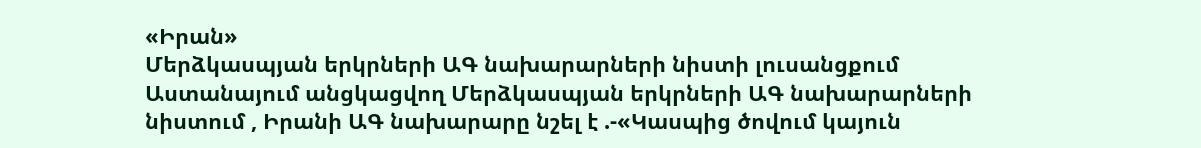«Իրան»
Մերձկասպյան երկրների ԱԳ նախարարների նիստի լուսանցքում
Աստանայում անցկացվող Մերձկասպյան երկրների ԱԳ նախարարների նիստում , Իրանի ԱԳ նախարարը նշել է .-«Կասպից ծովում կայուն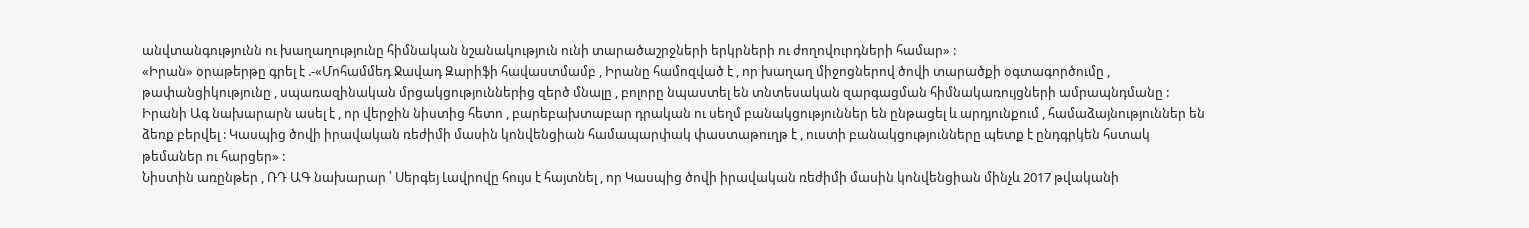անվտանգությունն ու խաղաղությունը հիմնական նշանակություն ունի տարածաշրջների երկրների ու ժողովուրդների համար» :
«Իրան» օրաթերթը գրել է .-«Մոհամմեդ Ջավադ Զարիֆի հավաստմամբ , Իրանը համոզված է , որ խաղաղ միջոցներով ծովի տարածքի օգտագործումը , թափանցիկությունը , սպառազինական մրցակցություններից զերծ մնալը , բոլորը նպաստել են տնտեսական զարգացման հիմնակառույցների ամրապնդմանը : Իրանի Ագ նախարարն ասել է , որ վերջին նիստից հետո , բարեբախտաբար դրական ու սեղմ բանակցություններ են ընթացել և արդյունքում , համաձայնություններ են ձեռք բերվել : Կասպից ծովի իրավական ռեժիմի մասին կոնվենցիան համապարփակ փաստաթուղթ է , ուստի բանակցությունները պետք է ընդգրկեն հստակ թեմաներ ու հարցեր» :
Նիստին առընթեր , ՌԴ ԱԳ նախարար ՝ Սերգեյ Լավրովը հույս է հայտնել , որ Կասպից ծովի իրավական ռեժիմի մասին կոնվենցիան մինչև 2017 թվականի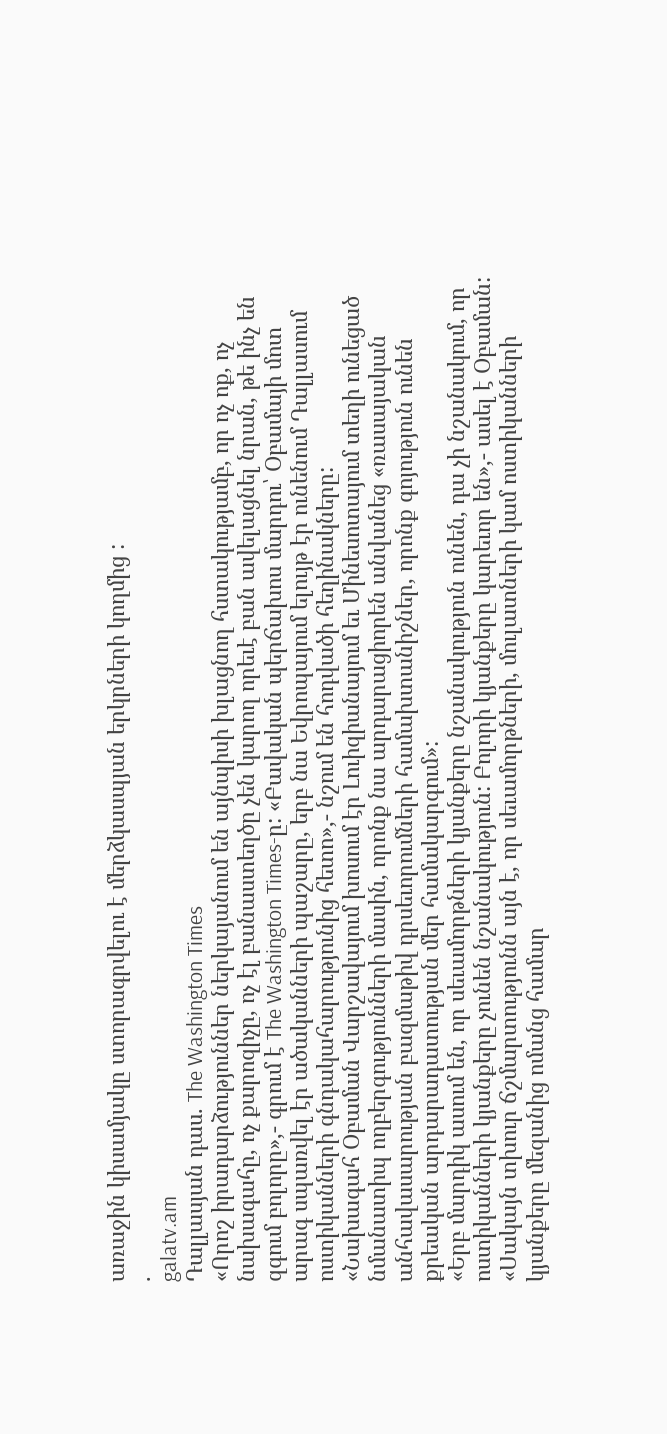առաջին կիսամյակը ստորագրվելու է մերձկասպյան երկրների կողմից :
.
galatv.am
Դալլասյան դաս. The Washington Times
«Որոշ իրադարձություններ ներկայանում են այնպիսի խլացնող հստակությամբ, որ ոչ ոք, ոչ նախագահը, ոչ քարոզիչը, ոչ էլ բանաստեղծը չեն կարող որեւէ բան ավելացնել նրան, թե ինչ են զգում բոլորը»,- գրում է The Washington Times-ը: «Բավական պերճախոս մարդու՝ Օբամայի մոտ արագ սպառվել էր ածականների պաշարը, երբ նա Եվրոպայում ելույթ էր ունենում Դալլասում ոստիկանների գնդակահարությունից հետո»,- նշում են հոդվածի հեղինակները:
«Նախագահ Օբաման Վարշավայում խոսում էր Լուիզիանայում եւ Մինեսոտայում տեղի ունեցած նմանատիպ ողբերգությունների մասին, որոնք նա արդարացիորեն անվանեց «ռասայական անհավասարության բազմաթիվ դրսեւորումների համախտանիշներ, որոնք գոյություն ունեն քրեական արդարադատության մեր համակարգում»:
«Երբ մարդիկ ասում են, որ սեւամորթների կյանքերը նշանակություն ունեն, դա չի նշանակում, որ ոստիկանների կյանքերը չունեն նշանակություն: Բոլորի կյանքերը կարեւոր են»,- ասել է Օբաման: «Սակայն տխուր ճշմարտությունն այն է, որ սեւամորթների, մուլատների կամ ոստիկանների կյանքերը մեզանից ոմանց համար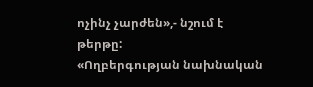ոչինչ չարժեն»,- նշում է թերթը:
«Ողբերգության նախնական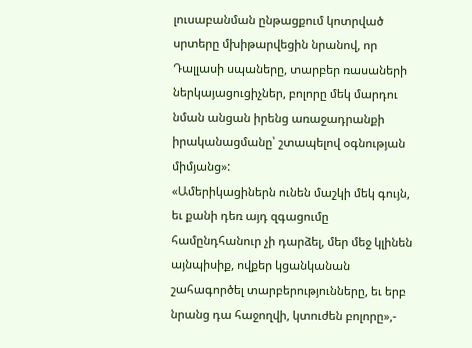լուսաբանման ընթացքում կոտրված սրտերը մխիթարվեցին նրանով, որ Դալլասի սպաները, տարբեր ռասաների ներկայացուցիչներ, բոլորը մեկ մարդու նման անցան իրենց առաջադրանքի իրականացմանը՝ շտապելով օգնության միմյանց»:
«Ամերիկացիներն ունեն մաշկի մեկ գույն, եւ քանի դեռ այդ զգացումը համընդհանուր չի դարձել, մեր մեջ կլինեն այնպիսիք, ովքեր կցանկանան շահագործել տարբերությունները, եւ երբ նրանց դա հաջողվի, կտուժեն բոլորը»,-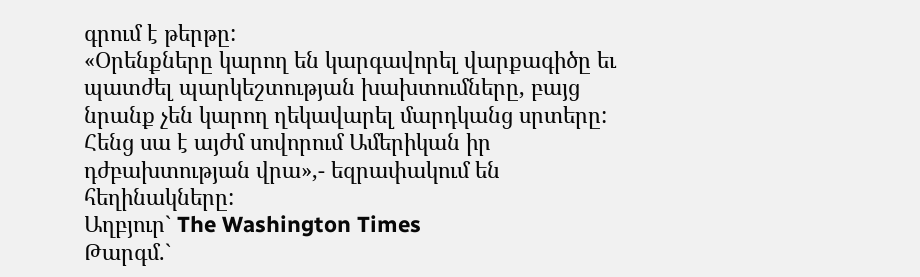գրում է թերթը:
«Օրենքները կարող են կարգավորել վարքագիծը եւ պատժել պարկեշտության խախտումները, բայց նրանք չեն կարող ղեկավարել մարդկանց սրտերը: Հենց սա է այժմ սովորում Ամերիկան իր դժբախտության վրա»,- եզրափակում են հեղինակները:
Աղբյուր` The Washington Times
Թարգմ.`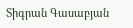Տիգրան Գասաբյան